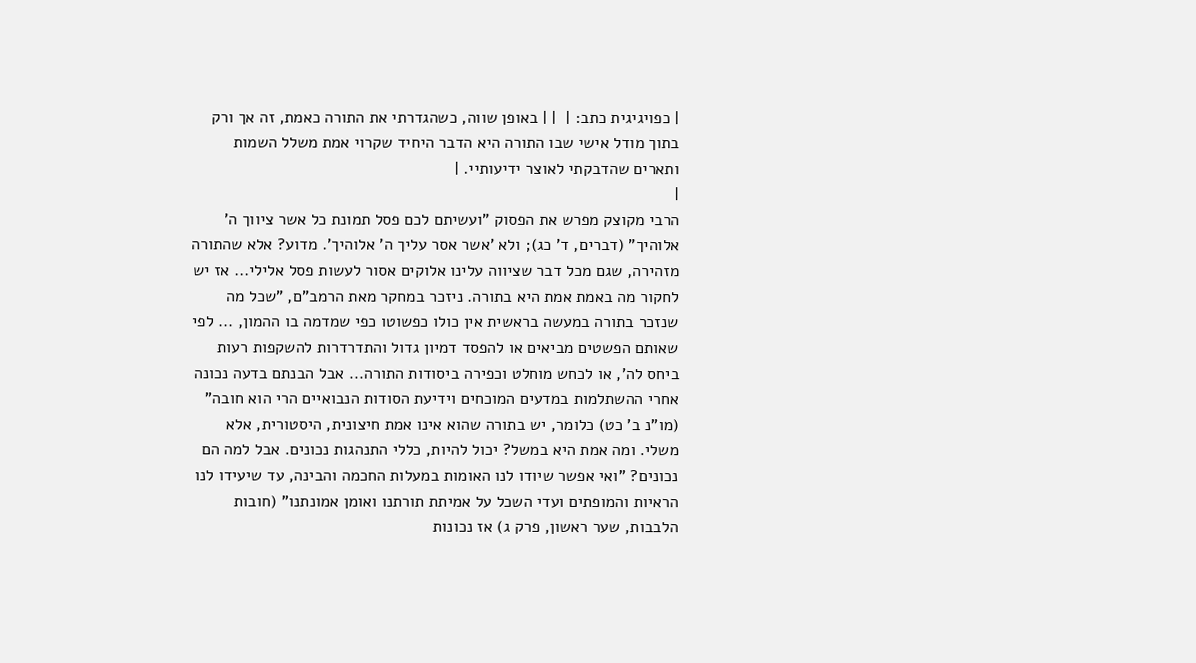| כפויגיגית כתב: |  | | באופן שווה, כשהגדרתי את התורה כאמת, זה אך ורק בתוך מודל אישי שבו התורה היא הדבר היחיד שקרוי אמת משלל השמות ותארים שהדבקתי לאוצר ידיעותיי. |
|
הרבי מקוצק מפרש את הפסוק "ועשיתם לכם פסל תמונת כל אשר ציווך ה' אלוהיך" (דברים, ד' כג); ולא 'אשר אסר עליך ה' אלוהיך'. מדוע? אלא שהתורה מזהירה, שגם מכל דבר שציווה עלינו אלוקים אסור לעשות פסל אלילי... אז יש לחקור מה באמת אמת היא בתורה. ניזכר במחקר מאת הרמב"ם, "שכל מה שנזכר בתורה במעשה בראשית אין כולו כפשוטו כפי שמדמה בו ההמון, ... לפי שאותם הפשטים מביאים או להפסד דמיון גדול והתדרדרות להשקפות רעות ביחס לה', או לכחש מוחלט וכפירה ביסודות התורה... אבל הבנתם בדעה נכונה אחרי ההשתלמות במדעים המוכחים וידיעת הסודות הנבואיים הרי הוא חובה" (מו"נ ב' כט) כלומר, יש בתורה שהוא אינו אמת חיצונית, היסטורית, אלא משלי. ומה אמת היא במשל? יכול להיות, כללי התנהגות נכונים. אבל למה הם נכונים? "ואי אפשר שיודו לנו האומות במעלות החכמה והבינה, עד שיעידו לנו הראיות והמופתים ועדי השכל על אמיתת תורתנו ואומן אמונתנו" (חובות הלבבות, שער ראשון, פרק ג) אז נכונות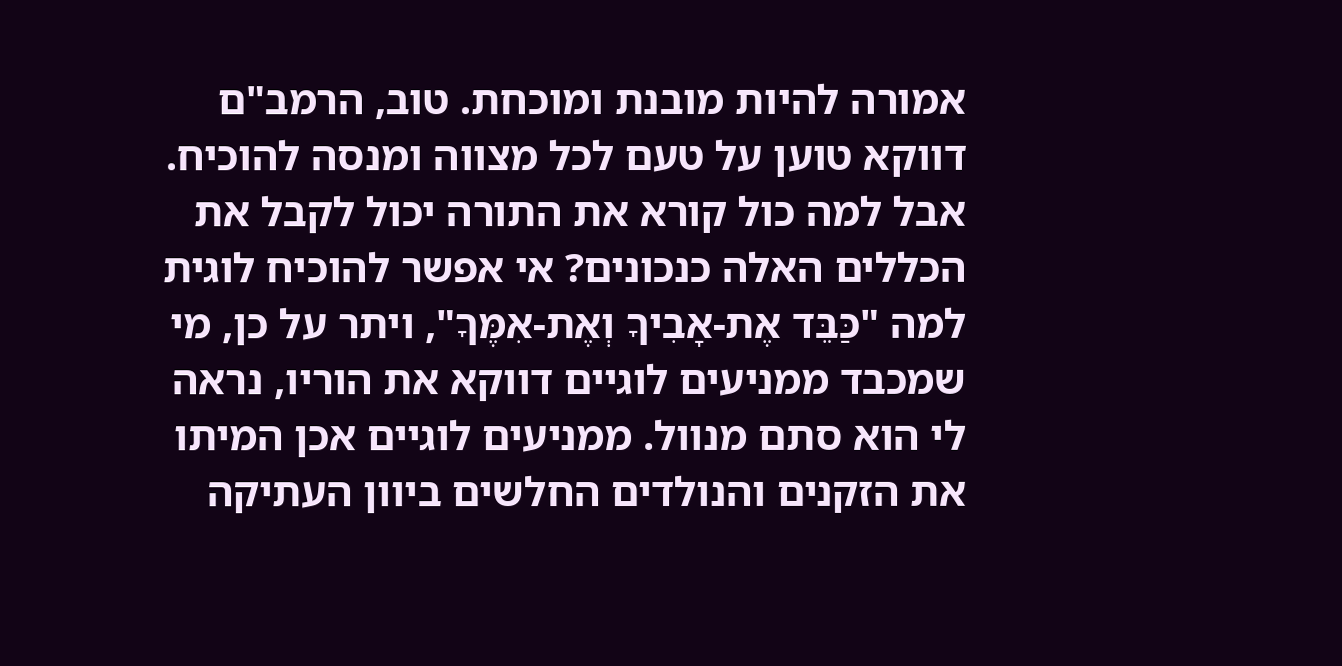אמורה להיות מובנת ומוכחת. טוב, הרמב"ם דווקא טוען על טעם לכל מצווה ומנסה להוכיח. אבל למה כול קורא את התורה יכול לקבל את הכללים האלה כנכונים? אי אפשר להוכיח לוגית למה "כַּבֵּד אֶת-אָבִיךָ וְאֶת-אִמֶּךָ", ויתר על כן, מי שמכבד ממניעים לוגיים דווקא את הוריו, נראה לי הוא סתם מנוול. ממניעים לוגיים אכן המיתו את הזקנים והנולדים החלשים ביוון העתיקה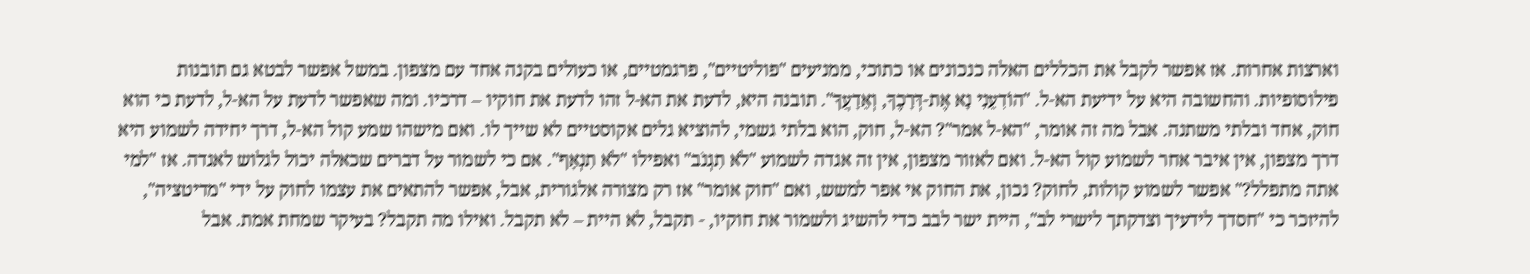וארצות אחרות. אז אפשר לקבל את הכללים האלה כנכונים או כתוכי, ממניעים "פוליטיים", פרגמטיים, או כעולים בקנה אחד עם מצפון. במשל אפשר לבטא גם תובנות פילוסופיות. והחשובה היא על ידיעת הא-ל. "הוֹדִעֵנִי נָא אֶת-דְּרָכֶךָ, וְאֵדָעֲךָ". תובנה היא, לדעת את הא-ל זהו לדעת את חוקיו – דרכיו. ומה שאפשר לדעת על הא-ל, לדעת כי הוא חוק, אחד ובלתי משתנה. אבל מה זה אומר, "הא-ל אמר"? הא-ל, חוק, הוא בלתי גשמי, להוציא גלים אקוסטיים לא שייך לו. ואם מישהו שמע קול הא-ל, דרך יחידה לשמוע היא דרך מצפון, אין איבר אחר לשמוע קול הא-ל. ואם לאזור מצפון, אין זה אגדה לשמוע "לֹא תִגְנֹב" ואפילו "לֹא תִנְאָף". אם כי לשמור על דברים שכאלה יכול לגלוש לאגדה. אז "למי אתה מתפלל?" אפשר לשמוע קולות, לחוק? נכון, את החוק אי אפר למשש, ואם "חוק אומר" אז רק מצורה אלגורית, אבל, אפשר להתאים את עצמו לחוק על ידי "מדיטציה", להיזכר כי "חסדך לידעיך וצדקתך לישרי לב", היית ישר לבב כדי להשיג ולשמור את חוקיו, - תקבל, לא היית – לא תקבל. ואילו מה תקבל? בעיקר שמחת אמת. אבל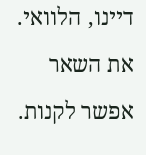דיינו, הלוואי. את השאר אפשר לקנות.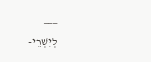___
לְיִשְׁרֵי-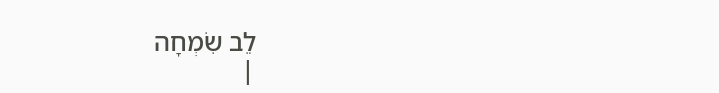לֵב שִׂמְחָה
|